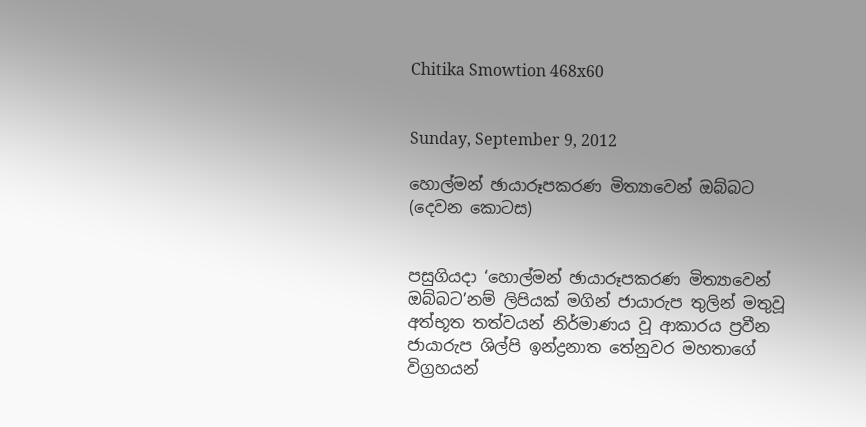Chitika Smowtion 468x60


Sunday, September 9, 2012

හොල්මන් ඡායාරූපකරණ මිත්‍යාවෙන් ඔබ්බට (දෙවන කොටස)


පසුගියදා ‘හොල්මන් ඡායාරූපකරණ මිත්‍යාවෙන් ඔබ්බට’නම් ලිපියක් මගින් ජායාරුප තුලින් මතුවූ අත්භූත තත්වයන් නිර්මාණය වූ ආකාරය ප්‍රවීන ජායාරුප ශිල්පි ඉන්ද්‍රනාත තේනුවර මහතාගේ විග්‍රහයන්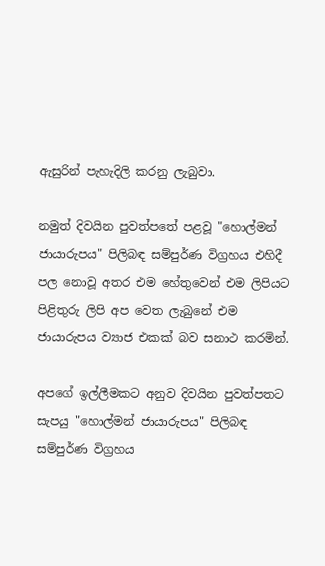ඇසුරින් පැහැදිලි කරනු ලැබුවා.

නමුත් දිවයින පුවත්පතේ පළවූ "හොල්මන් ජායාරුපය" පිලිබඳ සම්පුර්ණ විග්‍රහය එහිදී පල නොවූ අතර එම හේතුවෙන් එම ලිපියට පිළිතුරු ලිපි අප වෙත ලැබුනේ එම ජායාරුපය ව්‍යාජ එකක් බව සනාථ කරමින්.

අපගේ ඉල්ලීමකට අනුව දිවයින පුවත්පතට සැපයු "හොල්මන් ජායාරුපය" පිලිබඳ සම්පුර්ණ විග්‍රහය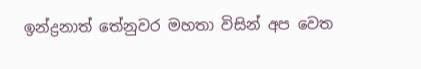ඉන්ද්‍රනාත් තේනුවර මහතා විසින් අප වෙත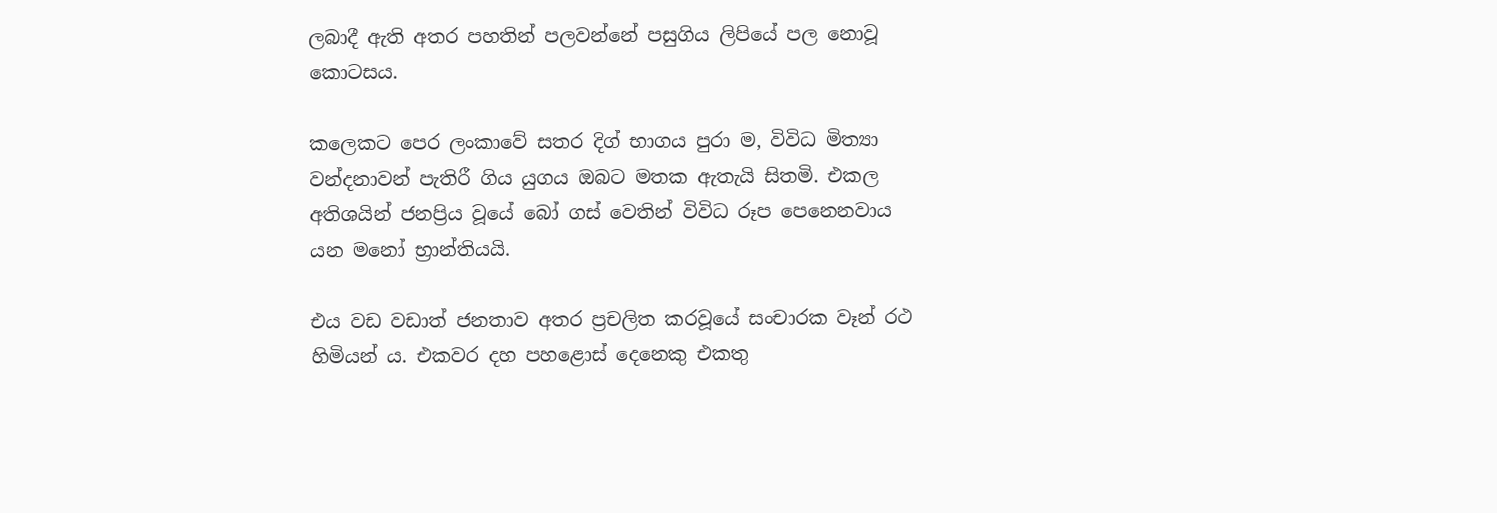ලබාදී ඇති අතර පහතින් පලවන්නේ පසුගිය ලිපියේ පල නොවූ කොටසය.

කලෙකට පෙර ලංකාවේ සතර දිග් භාගය පුරා ම, විවිධ මිත්‍යා වන්දනාවන් පැතිරී ගිය යුගය ඔබට මතක ඇතැයි සිතමි. එකල අතිශයින් ජනප්‍රිය වූයේ බෝ ගස් වෙතින් විවිධ රූප පෙනෙනවාය යන මනෝ භ්‍රාන්තියයි.

එය වඩ වඩාත් ජනතාව අතර ප්‍රචලිත කරවූයේ සංචාරක වෑන් රථ හිමියන් ය. එකවර දහ පහළොස් දෙනෙකු එකතු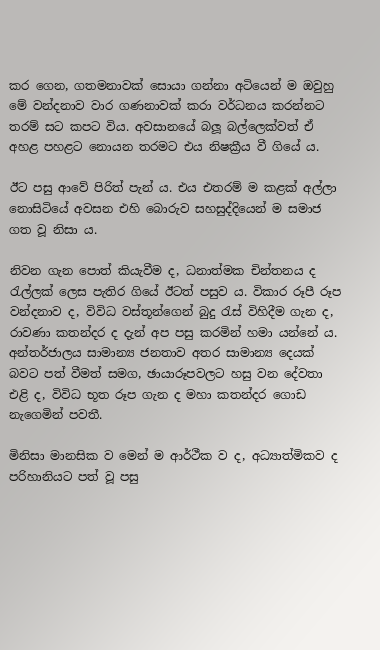කර ගෙන, ගතමනාවක් සොයා ගන්නා අටියෙන් ම ඔවුහු මේ වන්දනාව වාර ගණනාවක් කරා වර්ධනය කරන්නට තරම් සට කපට විය. අවසානයේ බලූ බල්ලෙක්වත් ඒ අහළ පහළට නොයන තරමට එය නිෂක්‍රීය වී ගියේ ය.

ඊට පසු ආවේ පිරිත් පැන් ය. එය එතරම් ම කළක් අල්ලා නොසිටියේ අවසන එහි බොරුව සහසුද්දියෙන් ම සමාජ ගත වූ නිසා ය.

නිවන ගැන පොත් කියැවීම ද, ධනාත්මක චින්තනය ද රැල්ලක් ලෙස පැතිර ගියේ ඊටත් පසුව ය. විකාර රූපී රූප වන්දනාව ද, විවිධ වස්තූන්ගෙන් බුදු රැස් විහිදීම ගැන ද, රාවණා කතන්දර ද දැන් අප පසු කරමින් හමා යන්නේ ය. අන්තර්ජාලය සාමාන්‍ය ජනතාව අතර සාමාන්‍ය දෙයක් බවට පත් වීමත් සමග, ඡායාරූපවලට හසු වන දේවතා එළි ද, විවිධ භූත රූප ගැන ද මහා කතන්දර ගොඩ නැගෙමින් පවතී.

මිනිසා මානසික ව මෙන් ම ආර්ථීක ව ද, අධ්‍යාත්මිකව ද පරිහානියට පත් වූ පසු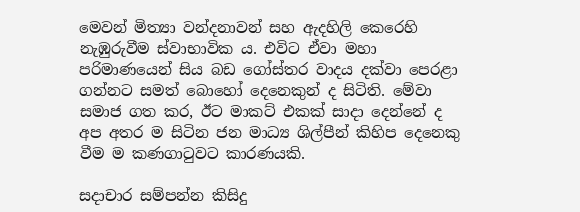මෙවන් මිත්‍යා වන්දනාවන් සහ ඇදහිලි කෙරෙහි නැඹුරුවීම ස්වාභාවික ය. එවිට ඒවා මහා පරිමාණයෙන් සිය බඩ ගෝස්තර වාදය දක්වා පෙරළා ගන්නට සමත් බොහෝ දෙනෙකුන් ද සිටිති. මේවා සමාජ ගත කර, ඊට මාකට් එකක් සාදා දෙන්නේ ද අප අතර ම සිටින ජන මාධ්‍ය ශිල්පීන් කිහිප දෙනෙකු වීම ම කණගාටුවට කාරණයකි.

සදාචාර සම්පන්න කිසිදු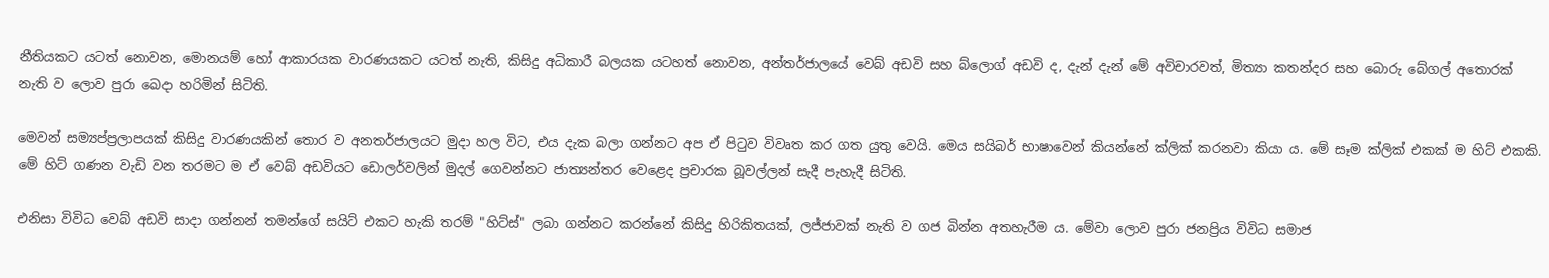නීතියකට යටත් නොවන, මොනයම් හෝ ආකාරයක වාරණයකට යටත් නැති, කිසිදු අධිකාරී බලයක යටහත් නොවන, අන්තර්ජාලයේ වෙබ් අඩවි සහ බ්ලොග් අඩවි ද, දැන් දැන් මේ අවිචාරවත්, මිත්‍යා කතන්දර සහ බොරු බේගල් අතොරක් නැති ව ලොව පුරා ඛෙදා හරිමින් සිටිති.

මෙවන් සම්‍යප්ප්‍රලාපයක් කිසිදු වාරණයකින් තොර ව අනතර්ජාලයට මුදා හල විට, එය දැක බලා ගන්නට අප ඒ පිටුව විවෘත කර ගත යුතු වෙයි. මෙය සයිබර් භාෂාවෙන් කියන්නේ ක්ලික් කරනවා කියා ය. මේ සෑම ක්ලික් එකක් ම හිට් එකකි. මේ හිට් ගණන වැඩි වන තරමට ම ඒ වෙබ් අඩවියට ඩොලර්වලින් මුදල් ගෙවන්නට ජාත්‍යන්තර වෙළෙද ප්‍රචාරක බූවල්ලන් සැදී පැහැදී සිටිති.

එනිසා විවිධ වෙබ් අඩවි සාදා ගන්නන් තමන්ගේ සයිට් එකට හැකි තරම් "හිට්ස්" ලබා ගන්නට කරන්නේ කිසිදු හිරිකිතයක්, ලජ්ජාවක් නැති ව ගජ බින්න අතහැරීම ය. මේවා ලොව පුරා ජනප්‍රිය විවිධ සමාජ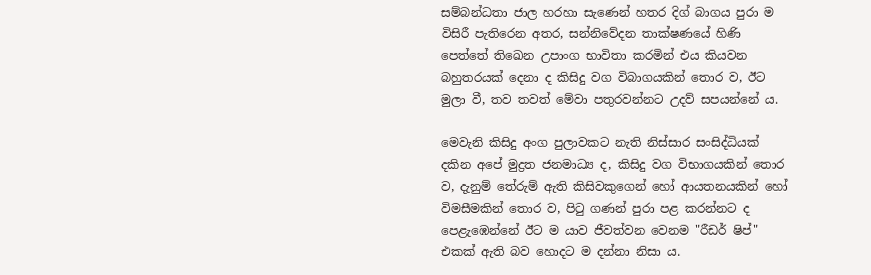සම්බන්ධතා ජාල හරහා සැණෙන් හතර දිග් බාගය පුරා ම විසිරී පැතිරෙන අතර, සන්නිවේදන තාක්ෂණයේ හිණි පෙත්තේ තිඛෙන උපාංග භාවිතා කරමින් එය කියවන බහුතරයක් දෙනා ද කිසිදු වග විබාගයකින් තොර ව, ඊට මුලා වී, තව තවත් මේවා පතුරවන්නට උදව් සපයන්නේ ය.

මෙවැනි කිසිදු අංග පුලාවකට නැති නිස්සාර සංසිද්ධියක් දකින අපේ මුද්‍රත ජනමාධ්‍ය ද, කිසිදු වග විභාගයකින් තොර ව, දැනුම් තේරුම් ඇති කිසිවකුගෙන් හෝ ආයතනයකින් හෝ විමසීමකින් තොර ව, පිටු ගණන් පුරා පළ කරන්නට ද පෙළැඹෙන්නේ ඊට ම යාව ජීවත්වන වෙනම "රීඩර් ෂිප්" එකක් ඇති බව හොදට ම දන්නා නිසා ය.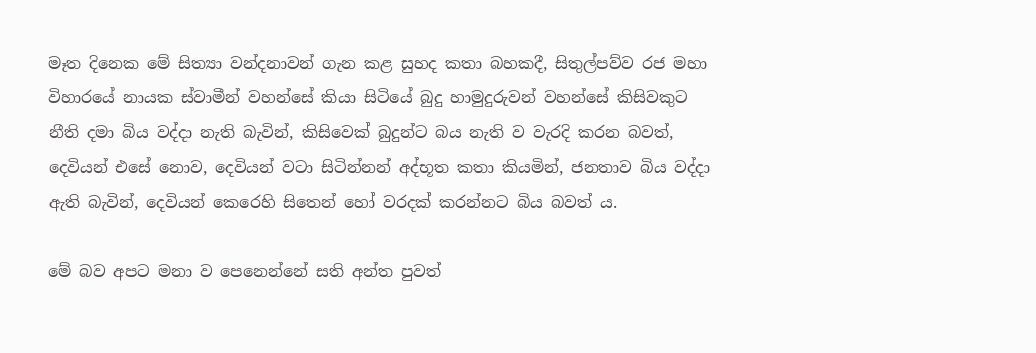මෑත දිනෙක මේ සිත්‍යා වන්දනාවන් ගැන කළ සුහද කතා බහකදී, සිතුල්පව්ව රජ මහා විහාරයේ නායක ස්වාමීන් වහන්සේ කියා සිටියේ බුදු හාමුදුරුවන් වහන්සේ කිසිවකුට නීති දමා බිය වද්දා නැති බැවින්, කිසිවෙක් බුදුන්ට බය නැති ව වැරදි කරන බවත්, දෙවියන් එසේ නොව, දෙවියන් වටා සිටින්නන් අද්භූත කතා කියමින්, ජනතාව බිය වද්දා ඇති බැවින්, දෙවියන් කෙරෙහි සිතෙන් හෝ වරදක් කරන්නට බිය බවත් ය.

මේ බව අපට මනා ව පෙනෙන්නේ සති අන්ත පුවත්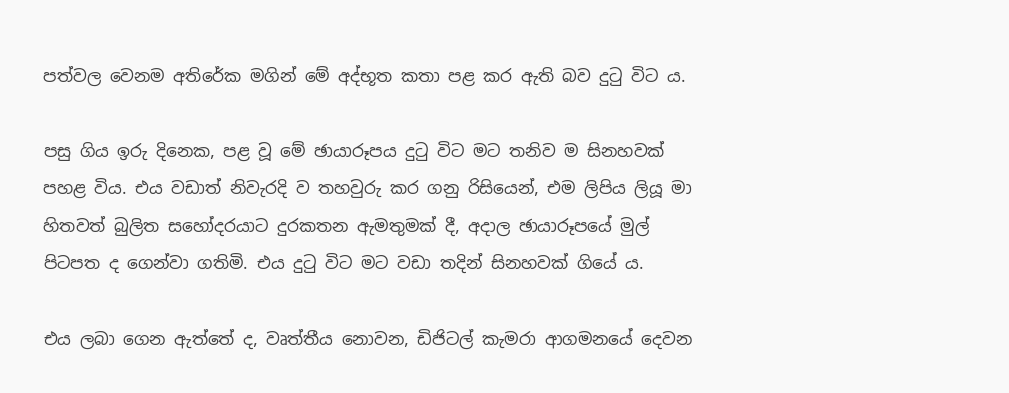පත්වල වෙනම අතිරේක මගින් මේ අද්භූත කතා පළ කර ඇති බව දුටු විට ය.

පසු ගිය ඉරු දිනෙක, පළ වූ මේ ඡායාරූපය දුටු විට මට තනිව ම සිනහවක් පහළ විය. එය වඩාත් නිවැරදි ව තහවුරු කර ගනු රිසියෙන්, එම ලිපිය ලියූ මා හිතවත් බුලිත සහෝදරයාට දුරකතන ඇමතුමක් දී, අදාල ඡායාරූපයේ මුල් පිටපත ද ගෙන්වා ගතිමි. එය දුටු විට මට වඩා තදින් සිනහවක් ගියේ ය.

එය ලබා ගෙන ඇත්තේ ද, වෘත්තීය නොවන, ඩිජිටල් කැමරා ආගමනයේ දෙවන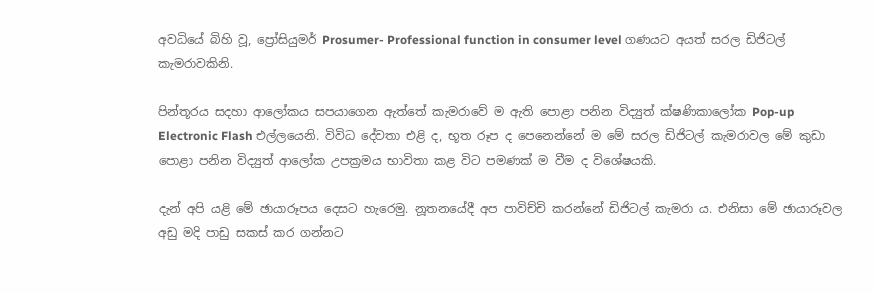අවධියේ බිහි වූ, ප්‍රෝසියුමර් Prosumer- Professional function in consumer level ගණයට අයත් සරල ඩිජිටල් කැමරාවකිනි.

පින්තූරය සදහා ආලෝකය සපයාගෙන ඇත්තේ කැමරාවේ ම ඇති පොළා පනින විද්‍යුත් ක්ෂණිකාලෝක Pop-up Electronic Flash එල්ලයෙනි. විවිධ දේවතා එළි ද, භූත රූප ද පෙනෙන්නේ ම මේ සරල ඩිජිටල් කැමරාවල මේ කුඩා පොළා පනින විද්‍යුත් ආලෝක උපක්‍රමය භාවිතා කළ විට පමණක් ම වීම ද විශේෂයකි.

දැන් අපි යළි මේ ඡායාරූපය දෙසට හැරෙමු. නූතනයේදී අප පාවිච්චි කරන්නේ ඩිජිටල් කැමරා ය. එනිසා මේ ඡායාරූවල අඩු මදි පාඩු සකස් කර ගන්නට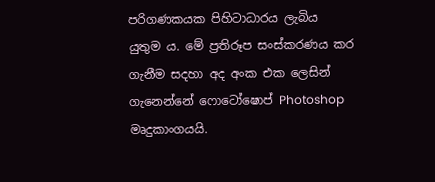පරිගණකයක පිහිටාධාරය ලැබිය යුතුම ය. මේ ප්‍රතිරූප සංස්කරණය කර ගැනීම සදහා අද අංක එක ලෙසින් ගැනෙන්නේ ෆොටෝෂොප් Photoshop මෘදුකාංගයයි.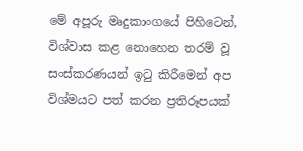මේ අපූරු මෘදුකාංගයේ පිහිටෙන්, විශ්වාස කළ නොහෙන තරම් වූ සංස්කරණයන් ඉටු කිරීමෙන් අප විශ්මයට පත් කරන ප්‍රතිරූපයක්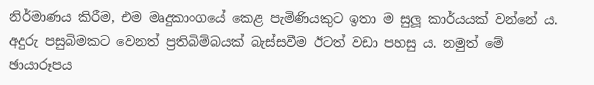නිර්මාණය කිරීම, එම මෘදුකාංගයේ කෙළ පැමිණියකුට ඉතා ම සුලූ කාර්යයක් වන්නේ ය. අදුරු පසුබිමකට වෙනත් ප්‍රතිබිම්බයක් බැස්සවීම ඊටත් වඩා පහසු ය. නමුත් මේ ඡායාරූපය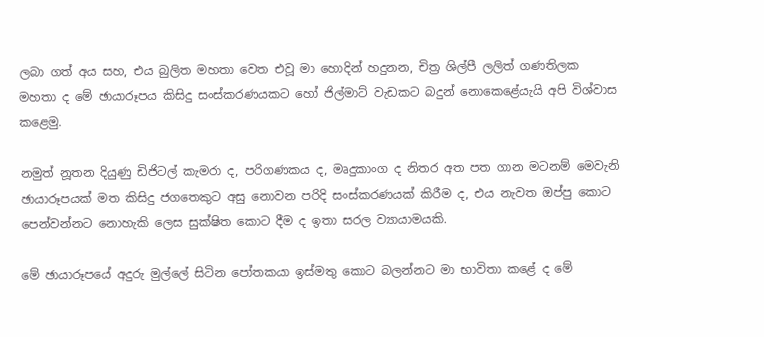ලබා ගත් අය සහ, එය බුලිත මහතා වෙත එවූ මා හොදින් හදුනන, චිත්‍ර ශිල්පී ලලිත් ගණතිලක මහතා ද මේ ඡායාරූපය කිසිදු සංස්කරණයකට හෝ ජිල්මාට් වැඩකට බදුන් නොකෙළේයැයි අපි විශ්වාස කළෙමු.

නමුත් නූතන දියුණු ඩිජිටල් කැමරා ද, පරිගණකය ද, මෘදුකාංග ද නිතර අත පත ගාන මටනම් මෙවැනි ඡායාරූපයක් මත කිසිදු ජගතෙකුට අසු නොවන පරිදි සංස්කරණයක් කිරීම ද, එය නැවත ඔප්පු කොට පෙන්වන්නට නොහැකි ලෙස සුක්ෂිත කොට දීම ද ඉතා සරල ව්‍යායාමයකි.

මේ ඡායාරූපයේ අදුරු මුල්ලේ සිටින පෝතකයා ඉස්මතු කොට බලන්නට මා භාවිතා කළේ ද මේ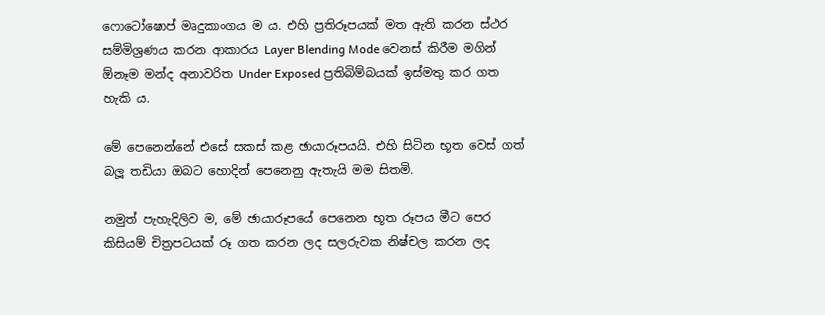ෆොටෝෂොප් මෘදුකාංගය ම ය. එහි ප්‍රතිරූපයක් මත ඇති කරන ස්ථර සම්මිශ්‍රණය කරන ආකාරය Layer Blending Mode වෙනස් කිරීම මගින් ඕනෑම මන්ද අනාවරිත Under Exposed ප්‍රතිබිම්බයක් ඉස්මතු කර ගත හැකි ය.

මේ පෙනෙන්නේ එසේ සකස් කළ ඡායාරූපයයි. එහි සිටින භූත වෙස් ගත් බලූ තඩියා ඔබට හොදින් පෙනෙනු ඇතැයි මම සිතමි.

නමුත් පැහැදිලිව ම, මේ ඡායාරූපයේ පෙනෙන භූත රූපය මීට පෙර කිසියම් චිත්‍රපටයක් රූ ගත කරන ලද සලරුවක නිෂ්චල කරන ලද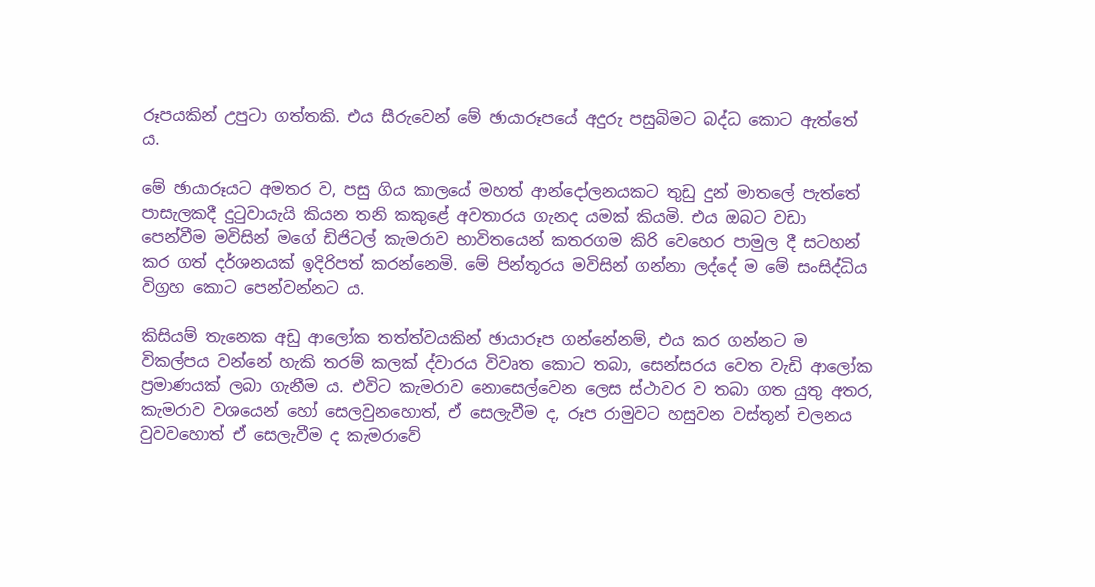රූපයකින් උපුටා ගත්තකි. එය සීරුවෙන් මේ ඡායාරූපයේ අදුරු පසුබිමට බද්ධ කොට ඇත්තේ ය.

මේ ඡායාරූයට අමතර ව, පසු ගිය කාලයේ මහත් ආන්දෝලනයකට තුඩු දුන් මාතලේ පැත්තේ පාසැලකදී දුටුවායැයි කියන තනි කකුළේ අවතාරය ගැනද යමක් කියමි. එය ඔබට වඩා පෙන්වීම මවිසින් මගේ ඩිජිටල් කැමරාව භාවිතයෙන් කතරගම කිරි වෙහෙර පාමුල දී සටහන් කර ගත් දර්ශනයක් ඉදිරිපත් කරන්නෙමි. මේ පින්තූරය මවිසින් ගන්නා ලද්දේ ම මේ සංසිද්ධිය විග්‍රහ කොට පෙන්වන්නට ය.

කිසියම් තැනෙක අඩු ආලෝක තත්ත්වයකින් ඡායාරූප ගන්නේනම්, එය කර ගන්නට ම විකල්පය වන්නේ හැකි තරම් කලක් ද්වාරය විවෘත කොට තබා, සෙන්සරය වෙත වැඩි ආලෝක ප්‍රමාණයක් ලබා ගැනීම ය. එවිට කැමරාව නොසෙල්වෙන ලෙස ස්ථාවර ව තබා ගත යුතු අතර, කැමරාව වශයෙන් හෝ සෙලවුනහොත්, ඒ සෙලැවීම ද, රූප රාමුවට හසුවන වස්තූන් චලනය වුවවහොත් ඒ සෙලැවීම ද කැමරාවේ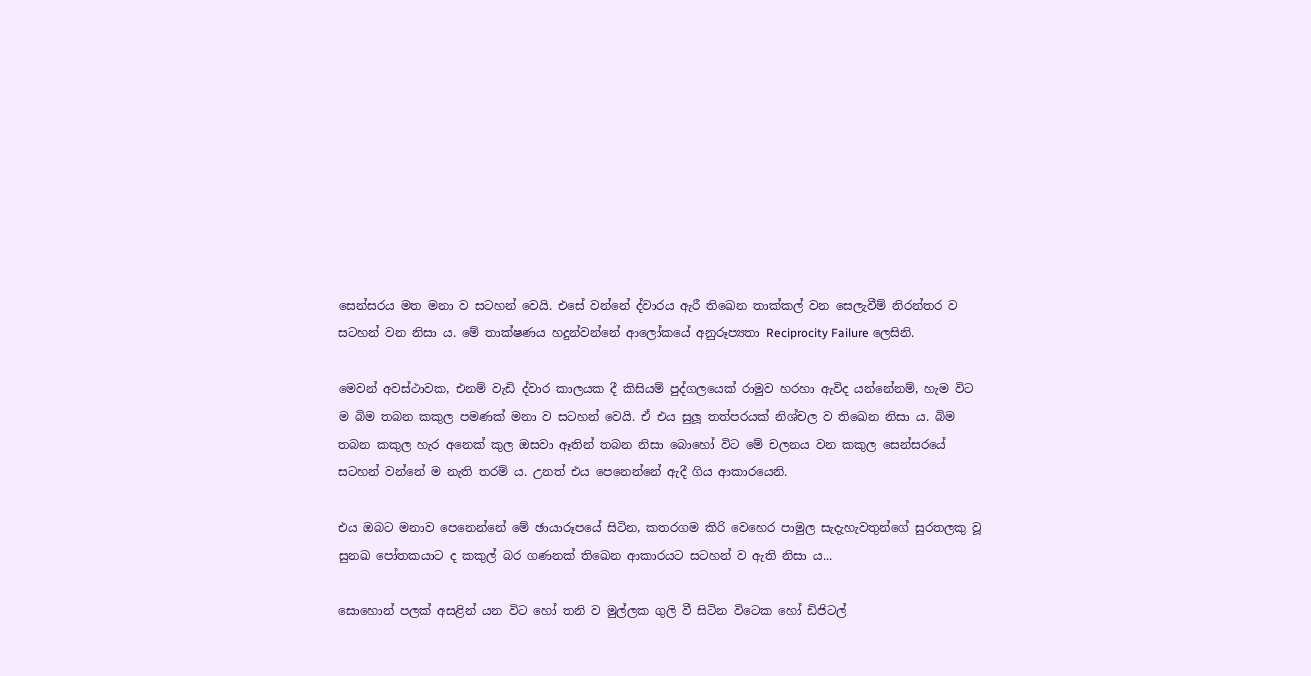සෙන්සරය මත මනා ව සටහන් වෙයි. එසේ වන්නේ ද්වාරය ඇරී තිඛෙන තාක්කල් වන සෙලැවීම් නිරන්තර ව සටහන් වන නිසා ය. මේ තාක්ෂණය හදුන්වන්නේ ආලෝකයේ අනුරූප්‍යතා Reciprocity Failure ලෙසිනි.

මෙවන් අවස්ථාවක, එනම් වැඩි ද්වාර කාලයක දී කිසියම් පුද්ගලයෙක් රාමුව හරහා ඇවිද යන්නේනම්, හැම විට ම බිම තබන කකුල පමණක් මනා ව සටහන් වෙයි. ඒ එය සුලූ තත්පරයක් නිශ්චල ව තිඛෙන නිසා ය. බිම තබන කකුල හැර අනෙක් කුල ඔසවා ඈතින් තබන නිසා බොහෝ විට මේ චලනය වන කකුල සෙන්සරයේ සටහන් වන්නේ ම නැති තරම් ය. උනත් එය පෙනෙන්නේ ඇදී ගිය ආකාරයෙනි.

එය ඔබට මනාව පෙනෙන්නේ මේ ඡායාරූපයේ සිටින, කතරගම කිරි වෙහෙර පාමුල සැදැහැවතුන්ගේ සුරතලකු වූ සුනඛ පෝතකයාට ද කකුල් බර ගණනක් තිඛෙන ආකාරයට සටහන් ව ඇති නිසා ය...

සොහොන් පලක් අසළින් යන විට හෝ තනි ව මුල්ලක ගුලි වී සිටින විටෙක හෝ ඩිජිටල්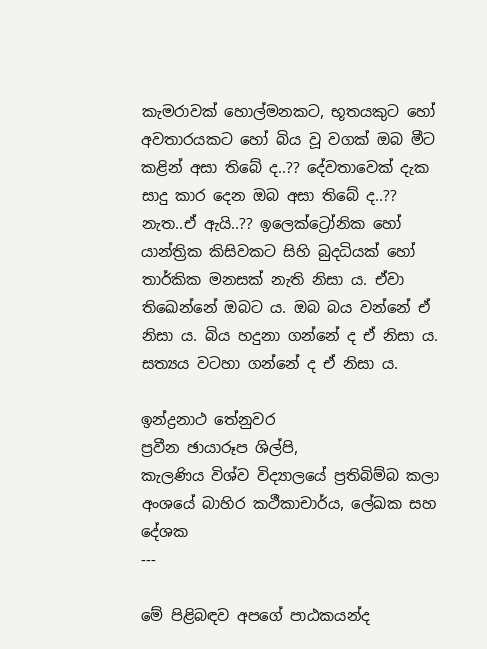කැමරාවක් හොල්මනකට, භූතයකුට හෝ අවතාරයකට හෝ බිය වූ වගක් ඔබ මීට කළින් අසා තිබේ ද..?? දේවතාවෙක් දැක සාදු කාර දෙන ඔබ අසා තිබේ ද..?? නැත..ඒ ඇයි..?? ඉලෙක්ට්‍රෝනික හෝ යාන්ත්‍රික කිසිවකට සිහි බුදධියක් හෝ තාර්කික මනසක් නැති නිසා ය. ඒවා තිඛෙන්නේ ඔබට ය. ඔබ බය වන්නේ ඒ නිසා ය. බිය හදුනා ගන්නේ ද ඒ නිසා ය. සත්‍යය වටහා ගන්නේ ද ඒ නිසා ය.

ඉන්ද්‍රනාථ තේනුවර
ප්‍රවීන ඡායාරූප ශිල්පි,
කැලණිය විශ්ව විද්‍යාලයේ ප්‍රතිබිම්බ කලා අංශයේ බාහිර කථීකාචාර්ය, ලේඛක සහ දේශක
---

මේ පිළිබඳව අපගේ පාඨකයන්ද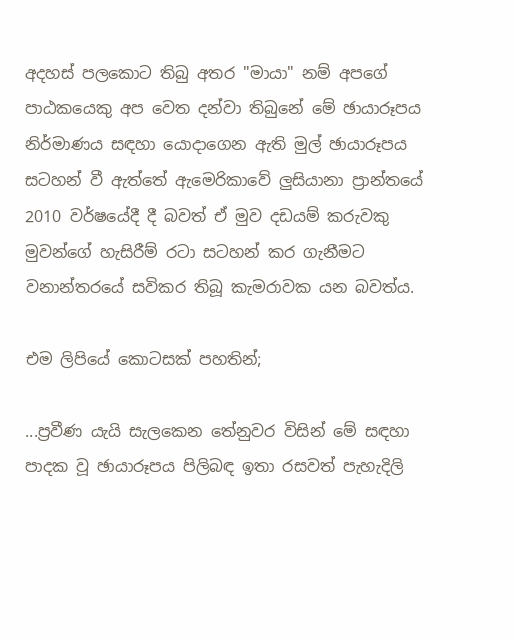අදහස් පලකොට තිබු අතර "මායා" නම් අපගේ පාඨකයෙකු අප වෙත දන්වා තිබුනේ මේ ඡායාරූපය නිර්මාණය සඳහා යොදාගෙන ඇති මුල් ඡායාරූපය සටහන් වී ඇත්තේ ඇමෙරිකාවේ ලුසියානා ප්‍රාන්තයේ 2010 වර්ෂයේදී දී බවත් ඒ මුව දඩයම් කරුවකු මුවන්ගේ හැසිරීම් රටා සටහන් කර ගැනීමට වනාන්තරයේ සවිකර තිබූ කැමරාවක යන බවත්ය.

එම ලිපියේ කොටසක් පහතින්;

...ප්‍රවීණ යැයි සැලකෙන තේනුවර විසින් මේ සඳහා පාදක වූ ඡායාරූපය පිලිබඳ ඉතා රසවත් පැහැදිලි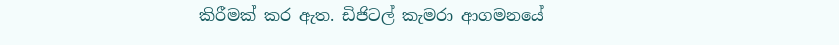කිරීමක් කර ඇත. ඩිජිටල් කැමරා ආගමනයේ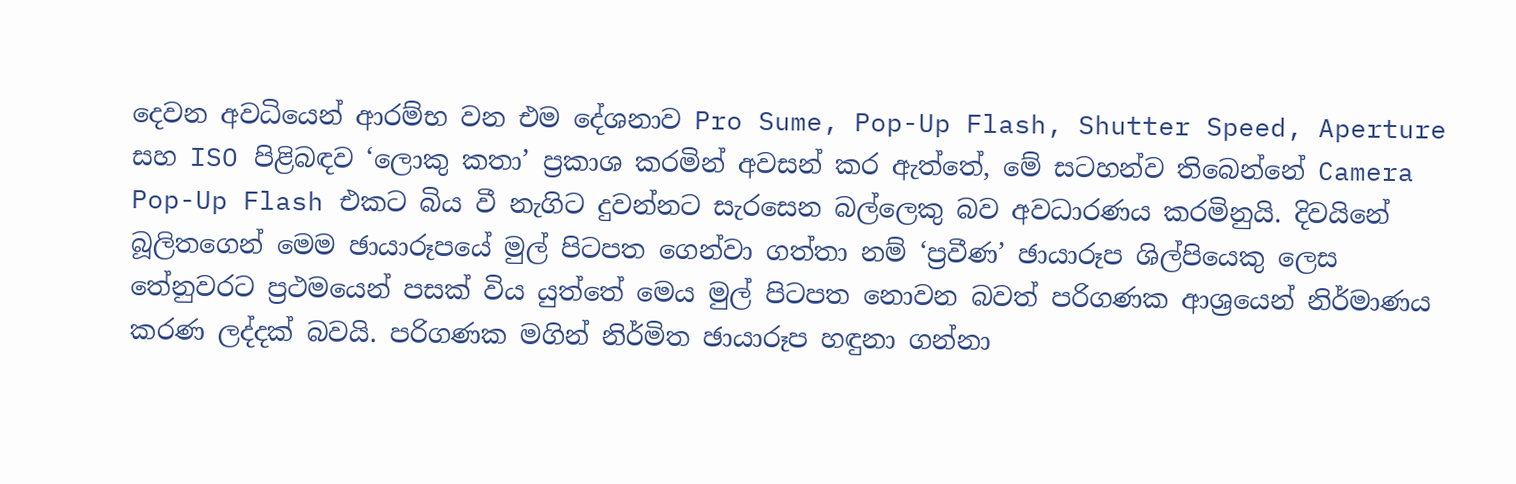දෙවන අවධියෙන් ආරම්භ වන එම දේශනාව Pro Sume, Pop-Up Flash, Shutter Speed, Aperture සහ ISO පිළිබඳව ‘ලොකු කතා’ ප්‍රකාශ කරමින් අවසන් කර ඇත්තේ, මේ සටහන්ව තිබෙන්නේ Camera Pop-Up Flash එකට බිය වී නැගිට දුවන්නට සැරසෙන බල්ලෙකු බව අවධාරණය කරමිනුයි. දිවයිනේ බූලිතගෙන් මෙම ඡායාරූපයේ මුල් පිටපත ගෙන්වා ගත්තා නම් ‘ප්‍රවීණ’ ඡායාරූප ශිල්පියෙකු ලෙස තේනුවරට ප්‍රථමයෙන් පසක් විය යුත්තේ මෙය මුල් පිටපත නොවන බවත් පරිගණක ආශ්‍රයෙන් නිර්මාණය කරණ ලද්දක් බවයි. පරිගණක මගින් නිර්මිත ඡායාරූප හඳුනා ගන්නා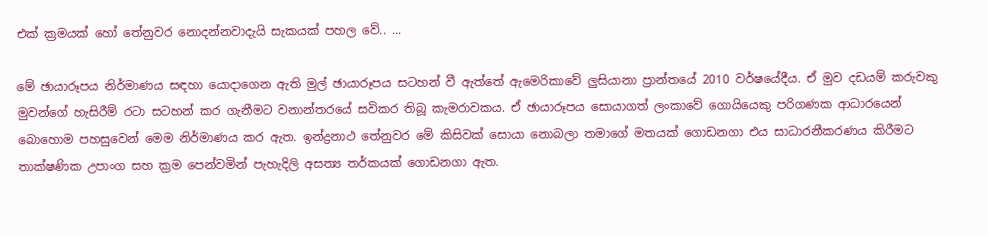එක් ක්‍රමයක් හෝ තේනුවර නොදන්නවාදැයි සැකයක් පහල වේ.. ...

මේ ඡායාරූපය නිර්මාණය සඳහා යොදාගෙන ඇති මුල් ඡායාරූපය සටහන් වී ඇත්තේ ඇමෙරිකාවේ ලුසියානා ප්‍රාන්තයේ 2010 වර්ෂයේදීය. ඒ මුව දඩයම් කරුවකු මුවන්ගේ හැසිරීම් රටා සටහන් කර ගැනීමට වනාන්තරයේ සවිකර තිබූ කැමරාවකය. ඒ ඡායාරූපය සොයාගත් ලංකාවේ ගොයියෙකු පරිගණක ආධාරයෙන් බොහොම පහසුවෙන් මෙම නිර්මාණය කර ඇත. ඉන්ද්‍රනාථ තේනුවර මේ කිසිවක් සොයා නොබලා තමාගේ මතයක් ගොඩනගා එය සාධාරනීකරණය කිරීමට තාක්ෂණික උපාංග සහ ක්‍රම පෙන්වමින් පැහැදිලි අසත්‍ය තර්කයක් ගොඩනගා ඇත.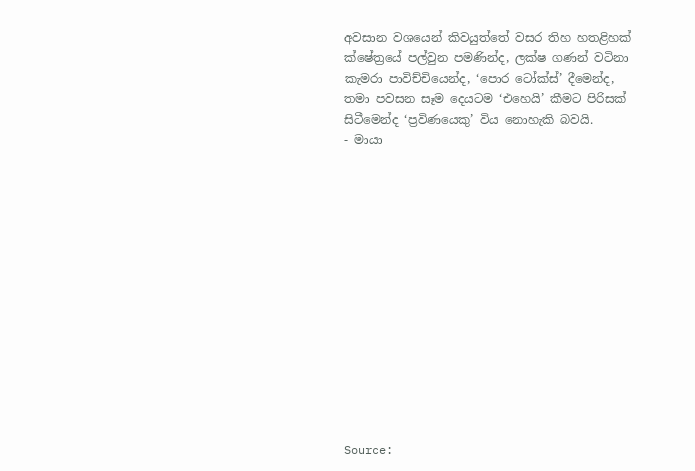අවසාන වශයෙන් කිවයුත්තේ වසර තිහ හතළිහක් ක්ෂේත්‍රයේ පල්වුන පමණින්ද, ලක්ෂ ගණන් වටිනා කැමරා පාවිච්චියෙන්ද, ‘පොර ටෝක්ස්’ දීමෙන්ද, තමා පවසන සෑම දෙයටම ‘එහෙයි’ කීමට පිරිසක් සිටීමෙන්ද ‘ප්‍රවිණයෙකු’ විය නොහැකි බවයි.
- මායා














Source: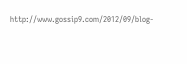http://www.gossip9.com/2012/09/blog-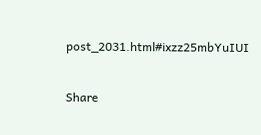post_2031.html#ixzz25mbYuIUI

Share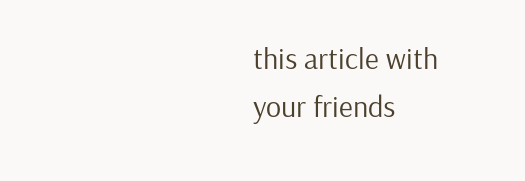this article with your friends